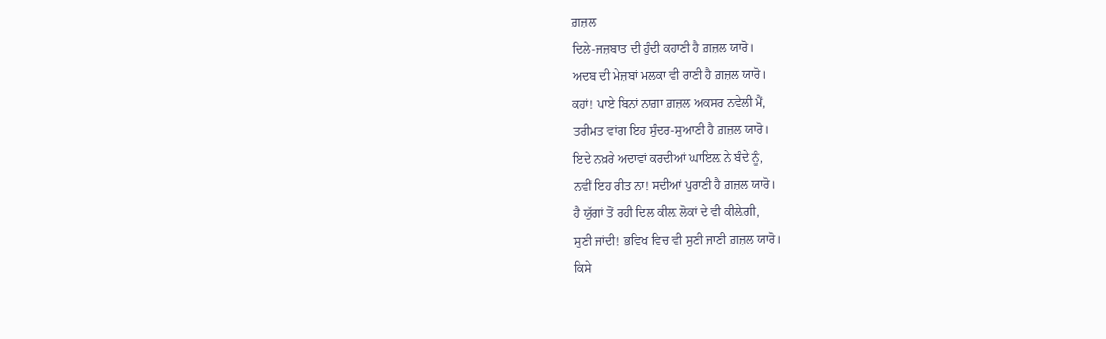ਗ਼ਜ਼ਲ
ਦਿਲੇ-ਜਜ਼ਬਾਤ ਦੀ ਹੁੰਦੀ ਕਹਾਣੀ ਹੈ ਗ਼ਜ਼ਲ ਯਾਰੋ।
ਅਦਬ ਦੀ ਮੇਜ਼ਬਾਂ ਮਲਕਾ ਵੀ ਰਾਣੀ ਹੈ ਗ਼ਜ਼ਲ ਯਾਰੋ।
ਕਹਾਂ! ਪਾਏ ਬਿਨਾਂ ਨਾਗ਼ਾ ਗ਼ਜ਼ਲ ਅਕਸਰ ਨਵੇਲੀ ਮੈਂ,
ਤਰੀਮਤ ਵਾਂਗ ਇਹ ਸੁੰਦਰ-ਸੁਆਣੀ ਹੈ ਗ਼ਜ਼ਲ ਯਾਰੋ।
ਇਦੇ ਨਖ਼ਰੇ ਅਦਾਵਾਂ ਕਰਦੀਆਂ ਘਾਇਲ਼ ਨੇ ਬੰਦੇ ਨੂੰ,
ਨਵੀਂ ਇਹ ਰੀਤ ਨਾ! ਸਦੀਆਂ ਪੁਰਾਣੀ ਹੈ ਗ਼ਜ਼ਲ ਯਾਰੋ।
ਹੈ ਯੁੱਗਾਂ ਤੋਂ ਰਹੀ ਦਿਲ ਕੀਲ਼ ਲੋਕਾਂ ਦੇ ਵੀ ਕੀਲ਼ੇਗੀ,
ਸੁਣੀ ਜਾਂਦੀ! ਭਵਿਖ ਵਿਚ ਵੀ ਸੁਣੀ ਜਾਣੀ ਗ਼ਜ਼ਲ ਯਾਰੋ।
ਕਿਸੇ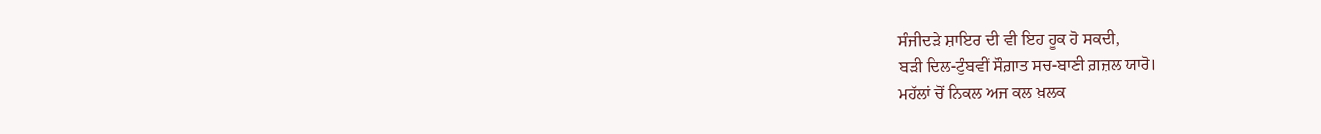ਸੰਜੀਦਡ਼ੇ ਸ਼ਾਇਰ ਦੀ ਵੀ ਇਹ ਹੂਕ ਹੋ ਸਕਦੀ,
ਬਡ਼ੀ ਦਿਲ-ਟੁੰਬਵੀਂ ਸੌਗ਼ਾਤ ਸਚ-ਬਾਣੀ ਗ਼ਜ਼ਲ ਯਾਰੋ।
ਮਹੱਲਾਂ ਚੋਂ ਨਿਕਲ ਅਜ ਕਲ ਖ਼ਲਕ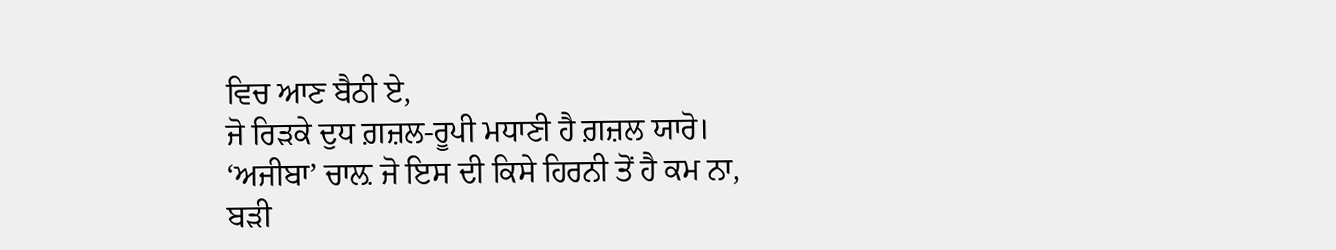ਵਿਚ ਆਣ ਬੈਠੀ ਏ,
ਜੋ ਰਿਡ਼ਕੇ ਦੁਧ ਗ਼ਜ਼ਲ-ਰੂਪੀ ਮਧਾਣੀ ਹੈ ਗ਼ਜ਼ਲ ਯਾਰੋ।
‘ਅਜੀਬਾ’ ਚਾਲ਼ ਜੋ ਇਸ ਦੀ ਕਿਸੇ ਹਿਰਨੀ ਤੋਂ ਹੈ ਕਮ ਨਾ,
ਬਡ਼ੀ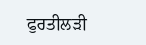ਫੁਰਤੀਲਡ਼ੀ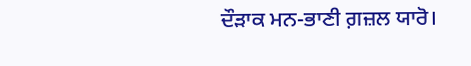ਦੌਡ਼ਾਕ ਮਨ-ਭਾਣੀ ਗ਼ਜ਼ਲ ਯਾਰੋ।